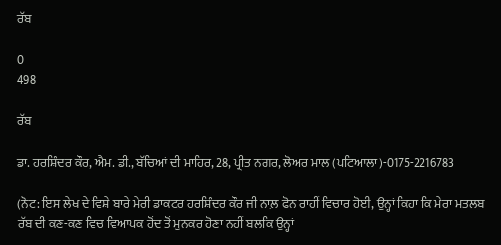ਰੱਬ

0
498

ਰੱਬ

ਡਾ. ਹਰਸ਼ਿੰਦਰ ਕੌਰ, ਐਮ. ਡੀ., ਬੱਚਿਆਂ ਦੀ ਮਾਹਿਰ, 28, ਪ੍ਰੀਤ ਨਗਰ, ਲੋਅਰ ਮਾਲ (ਪਟਿਆਲਾ)-0175-2216783

(ਨੋਟ: ਇਸ ਲੇਖ ਦੇ ਵਿਸ਼ੇ ਬਾਰੇ ਮੇਰੀ ਡਾਕਟਰ ਹਰਸ਼ਿੰਦਰ ਕੌਰ ਜੀ ਨਾਲ਼ ਫੋਨ ਰਾਹੀਂ ਵਿਚਾਰ ਹੋਈ, ਉਨ੍ਹਾਂ ਕਿਹਾ ਕਿ ਮੇਰਾ ਮਤਲਬ ਰੱਬ ਦੀ ਕਣ-ਕਣ ਵਿਚ ਵਿਆਪਕ ਹੋਂਦ ਤੋਂ ਮੁਨਕਰ ਹੋਣਾ ਨਹੀਂ ਬਲਕਿ ਉਨ੍ਹਾਂ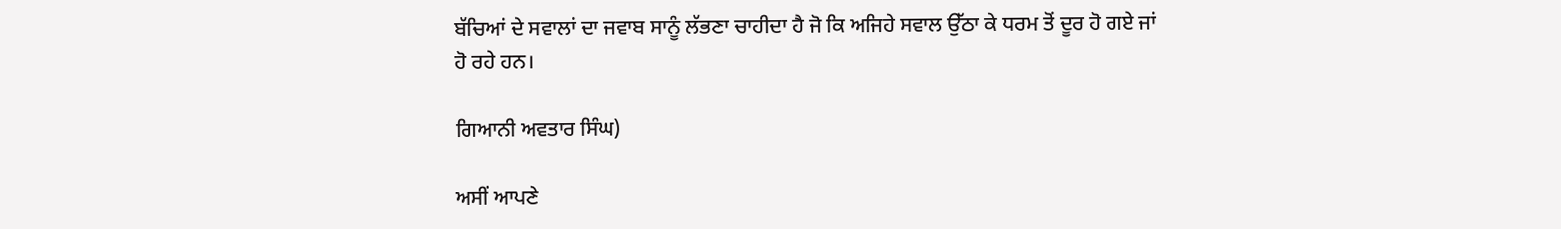ਬੱਚਿਆਂ ਦੇ ਸਵਾਲਾਂ ਦਾ ਜਵਾਬ ਸਾਨੂੰ ਲੱਭਣਾ ਚਾਹੀਦਾ ਹੈ ਜੋ ਕਿ ਅਜਿਹੇ ਸਵਾਲ ਉੱਠਾ ਕੇ ਧਰਮ ਤੋਂ ਦੂਰ ਹੋ ਗਏ ਜਾਂ ਹੋ ਰਹੇ ਹਨ।

ਗਿਆਨੀ ਅਵਤਾਰ ਸਿੰਘ)

ਅਸੀਂ ਆਪਣੇ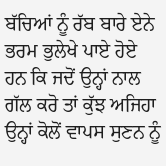ਬੱਚਿਆਂ ਨੂੰ ਰੱਬ ਬਾਰੇ ਏਨੇ ਭਰਮ ਭੁਲੇਖੇ ਪਾਏ ਹੋਏ ਹਨ ਕਿ ਜਦੋਂ ਉਨ੍ਹਾਂ ਨਾਲ ਗੱਲ ਕਰੋ ਤਾਂ ਕੁੱਝ ਅਜਿਹਾ ਉਨ੍ਹਾਂ ਕੋਲੋਂ ਵਾਪਸ ਸੁਣਨ ਨੂੰ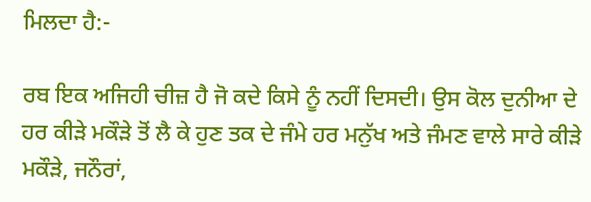ਮਿਲਦਾ ਹੈ:-

ਰਬ ਇਕ ਅਜਿਹੀ ਚੀਜ਼ ਹੈ ਜੋ ਕਦੇ ਕਿਸੇ ਨੂੰ ਨਹੀਂ ਦਿਸਦੀ। ਉਸ ਕੋਲ ਦੁਨੀਆ ਦੇ ਹਰ ਕੀੜੇ ਮਕੌੜੇ ਤੋਂ ਲੈ ਕੇ ਹੁਣ ਤਕ ਦੇ ਜੰਮੇ ਹਰ ਮਨੁੱਖ ਅਤੇ ਜੰਮਣ ਵਾਲੇ ਸਾਰੇ ਕੀੜੇ ਮਕੌੜੇ, ਜਨੌਰਾਂ,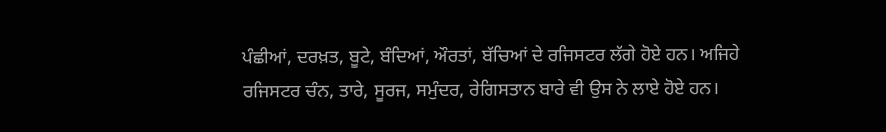ਪੰਛੀਆਂ, ਦਰਖ਼ਤ, ਬੂਟੇ, ਬੰਦਿਆਂ, ਔਰਤਾਂ, ਬੱਚਿਆਂ ਦੇ ਰਜਿਸਟਰ ਲੱਗੇ ਹੋਏ ਹਨ। ਅਜਿਹੇ ਰਜਿਸਟਰ ਚੰਨ, ਤਾਰੇ, ਸੂਰਜ, ਸਮੁੰਦਰ, ਰੇਗਿਸਤਾਨ ਬਾਰੇ ਵੀ ਉਸ ਨੇ ਲਾਏ ਹੋਏ ਹਨ।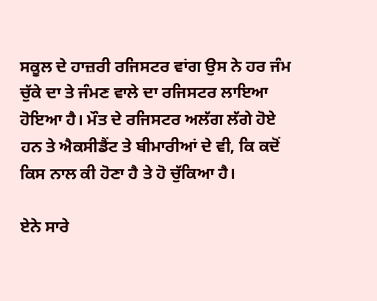ਸਕੂਲ ਦੇ ਹਾਜ਼ਰੀ ਰਜਿਸਟਰ ਵਾਂਗ ਉਸ ਨੇ ਹਰ ਜੰਮ ਚੁੱਕੇ ਦਾ ਤੇ ਜੰਮਣ ਵਾਲੇ ਦਾ ਰਜਿਸਟਰ ਲਾਇਆ ਹੋਇਆ ਹੈ। ਮੌਤ ਦੇ ਰਜਿਸਟਰ ਅਲੱਗ ਲੱਗੇ ਹੋਏ ਹਨ ਤੇ ਐਕਸੀਡੈਂਟ ਤੇ ਬੀਮਾਰੀਆਂ ਦੇ ਵੀ, ਕਿ ਕਦੋਂ ਕਿਸ ਨਾਲ ਕੀ ਹੋਣਾ ਹੈ ਤੇ ਹੋ ਚੁੱਕਿਆ ਹੈ।

ਏਨੇ ਸਾਰੇ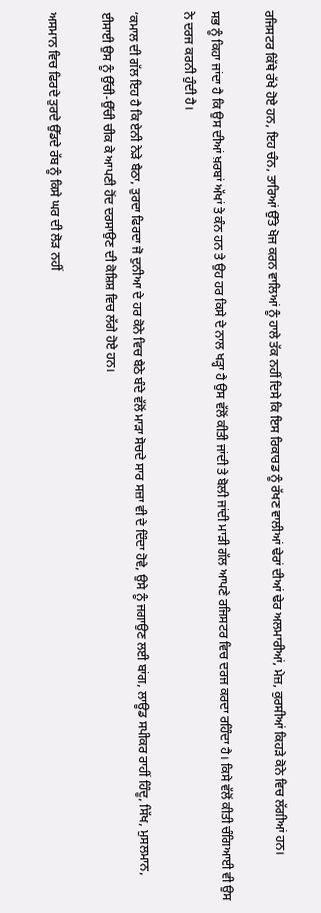ਰਜਿਸਟਰ ਕਿੱਥੇ ਰੱਖੇ ਹੋਏ ਹਨ, ਇਹ ਚੰਨ, ਤਾਰਿਆਂ ਉੱਤੇ ਖੋਜ ਕਰਨ ਵਾਲਿਆਂ ਨੂੰ ਹਾਲੇ ਤੱਕ ਨਹੀਂ ਦਿਸੇ ਕਿ ਇਸ ਰਿਕਾਰਡ ਨੂੰ ਰੱਖਣ ਵਾਲੀਆਂ ਢੇਰਾਂ ਦੀਆਂ ਢੇਰ ਅਲਮਾਰੀਆਂ, ਮੇਜ਼, ਕੁਰਸੀਆਂ ਕਿਹੜੇ ਕੋਨੇ ਵਿਚ ਲੱਗੀਆਂ ਹਨ।

ਸਭ ਨੂੰ ਕਿਹਾ ਜਾਂਦਾ ਹੈ ਕਿ ਉਸ ਦੀਆਂ ਖ਼ਰਬਾਂ ਅੱਖਾਂ ਤੇ ਕੰਨ ਹਨ ਤੇ ਉਹ ਹਰ ਕਿਸੇ ਦੇ ਨਾਲ ਖੜ੍ਹਾ ਹੈ ਉਸ ਵੱਲੋਂ ਕੀਤੀ ਜਾਂਦੀ ਤੇ ਬੋਲੀ ਜਾਂਦੀ ਮਾੜੀ ਗੱਲ ਆਪਣੇ ਰਜਿਸਟਰ ਵਿਚ ਦਰਜ ਕਰਦਾ ਰਹਿੰਦਾ ਹੈ। ਕਿਸੇ ਵੱਲੋਂ ਕੀਤੀ ਚੰਗਿਆਈ ਵੀ ਉਸ ਨੇ ਦਰਜ ਕਰਨੀ ਹੁੰਦੀ ਹੈ।

‘ਕਮਾਲ ਦੀ ਗੱਲ ਇਹ ਹੈ ਕਿ ਏਨੀ ਨੇੜੇ ਬੈਠਾ, ਤੁਰਦਾ ਫਿਰਦਾ ਜੋ ਦੁਨੀਆ ਦੇ ਹਰ ਕੋਨੇ ਵਿਚ ਬੈਠੇ ਬੰਦੇ ਵੱਲੋਂ ਮਾੜਾ ਸੋਚਦੇ ਸਾਰ ਸਜ਼ਾ ਵੀ ਦੇ ਦਿੰਦਾ ਹੋਵੇ, ਉਸੇ ਨੂੰ ਜਗਾਉਣ ਲਈ ਬਾਂਗ, ਲਾਊਡ ਸਪੀਕਰ ਰਾਹੀਂ ਹਿੰਦੂ, ਸਿੱਖ, ਮੁਸਲਮਾਨ, ਈਸਾਈ ਉਸ ਨੂੰ ਉੱਚੀ-ਉੱਚੀ ਚੀਕ ਕੇ ਆਪਣੀ ਹੋਂਦ ਦਰਸਾਉਣ ਦੀ ਕੋਸ਼ਿਸ਼ ਵਿਚ ਲੱਗੇ ਹੋਏ ਹਨ।

ਅਸਮਾਨ ਵਿਚ ਫਿਰਦੇ ਤੁਰਦੇ ਉੱਡਦੇ ਰੱਬ ਨੂੰ ਕਿਸੇ ਘਰ ਦੀ ਲੋੜ ਨਹੀਂ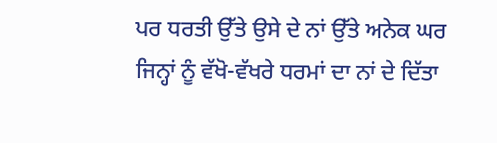ਪਰ ਧਰਤੀ ਉੱਤੇ ਉਸੇ ਦੇ ਨਾਂ ਉੱਤੇ ਅਨੇਕ ਘਰ ਜਿਨ੍ਹਾਂ ਨੂੰ ਵੱਖੋ-ਵੱਖਰੇ ਧਰਮਾਂ ਦਾ ਨਾਂ ਦੇ ਦਿੱਤਾ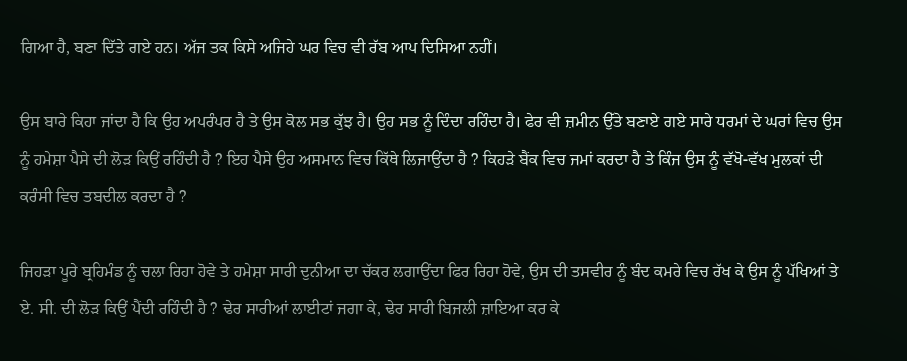ਗਿਆ ਹੈ, ਬਣਾ ਦਿੱਤੇ ਗਏ ਹਨ। ਅੱਜ ਤਕ ਕਿਸੇ ਅਜਿਹੇ ਘਰ ਵਿਚ ਵੀ ਰੱਬ ਆਪ ਦਿਸਿਆ ਨਹੀਂ।

ਉਸ ਬਾਰੇ ਕਿਹਾ ਜਾਂਦਾ ਹੈ ਕਿ ਉਹ ਅਪਰੰਪਰ ਹੈ ਤੇ ਉਸ ਕੋਲ ਸਭ ਕੁੱਝ ਹੈ। ਉਹ ਸਭ ਨੂੰ ਦਿੰਦਾ ਰਹਿੰਦਾ ਹੈ। ਫੇਰ ਵੀ ਜ਼ਮੀਨ ਉੱਤੇ ਬਣਾਏ ਗਏ ਸਾਰੇ ਧਰਮਾਂ ਦੇ ਘਰਾਂ ਵਿਚ ਉਸ ਨੂੰ ਹਮੇਸ਼ਾ ਪੈਸੇ ਦੀ ਲੋੜ ਕਿਉਂ ਰਹਿੰਦੀ ਹੈ ? ਇਹ ਪੈਸੇ ਉਹ ਅਸਮਾਨ ਵਿਚ ਕਿੱਥੇ ਲਿਜਾਉਂਦਾ ਹੈ ? ਕਿਹੜੇ ਬੈਂਕ ਵਿਚ ਜਮਾਂ ਕਰਦਾ ਹੈ ਤੇ ਕਿੰਜ ਉਸ ਨੂੰ ਵੱਖੋ-ਵੱਖ ਮੁਲਕਾਂ ਦੀ ਕਰੰਸੀ ਵਿਚ ਤਬਦੀਲ ਕਰਦਾ ਹੈ ?

ਜਿਹੜਾ ਪੂਰੇ ਬ੍ਰਹਿਮੰਡ ਨੂੰ ਚਲਾ ਰਿਹਾ ਹੋਵੇ ਤੇ ਹਮੇਸ਼ਾ ਸਾਰੀ ਦੁਨੀਆ ਦਾ ਚੱਕਰ ਲਗਾਉਂਦਾ ਫਿਰ ਰਿਹਾ ਹੋਵੇ, ਉਸ ਦੀ ਤਸਵੀਰ ਨੂੰ ਬੰਦ ਕਮਰੇ ਵਿਚ ਰੱਖ ਕੇ ਉਸ ਨੂੰ ਪੱਖਿਆਂ ਤੇ ਏ. ਸੀ. ਦੀ ਲੋੜ ਕਿਉਂ ਪੈਂਦੀ ਰਹਿੰਦੀ ਹੈ ? ਢੇਰ ਸਾਰੀਆਂ ਲਾਈਟਾਂ ਜਗਾ ਕੇ, ਢੇਰ ਸਾਰੀ ਬਿਜਲੀ ਜ਼ਾਇਆ ਕਰ ਕੇ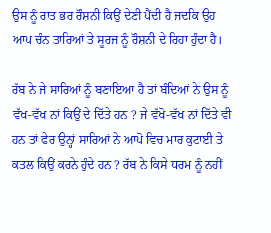ਉਸ ਨੂੰ ਰਾਤ ਭਰ ਰੌਸ਼ਨੀ ਕਿਉਂ ਦੇਣੀ ਪੈਂਦੀ ਹੈ ਜਦਕਿ ਉਹ ਆਪ ਚੰਨ ਤਾਰਿਆਂ ਤੇ ਸੂਰਜ ਨੂੰ ਰੌਸ਼ਨੀ ਦੇ ਰਿਹਾ ਹੁੰਦਾ ਹੈ।

ਰੱਬ ਨੇ ਜੇ ਸਾਰਿਆਂ ਨੂੰ ਬਣਾਇਆ ਹੈ ਤਾਂ ਬੰਦਿਆਂ ਨੇ ਉਸ ਨੂੰ ਵੱਖ-ਵੱਖ ਨਾਂ ਕਿਉਂ ਦੇ ਦਿੱਤੇ ਹਨ ? ਜੇ ਵੱਖੋ-ਵੱਖ ਨਾਂ ਦਿੱਤੇ ਵੀ ਹਨ ਤਾਂ ਫੇਰ ਉਨ੍ਹਾਂ ਸਾਰਿਆਂ ਨੇ ਆਪੋ ਵਿਚ ਮਾਰ ਕੁਟਾਈ ਤੇ ਕਤਲ ਕਿਉਂ ਕਰਨੇ ਹੁੰਦੇ ਹਨ ? ਰੱਬ ਨੇ ਕਿਸੇ ਧਰਮ ਨੂੰ ਨਹੀਂ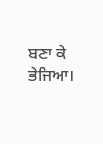ਬਣਾ ਕੇ ਭੇਜਿਆ।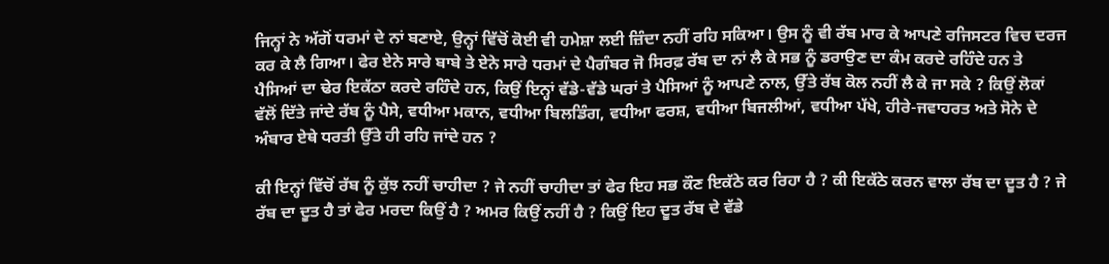ਜਿਨ੍ਹਾਂ ਨੇ ਅੱਗੋਂ ਧਰਮਾਂ ਦੇ ਨਾਂ ਬਣਾਏ, ਉਨ੍ਹਾਂ ਵਿੱਚੋਂ ਕੋਈ ਵੀ ਹਮੇਸ਼ਾ ਲਈ ਜ਼ਿੰਦਾ ਨਹੀਂ ਰਹਿ ਸਕਿਆ। ਉਸ ਨੂੰ ਵੀ ਰੱਬ ਮਾਰ ਕੇ ਆਪਣੇ ਰਜਿਸਟਰ ਵਿਚ ਦਰਜ ਕਰ ਕੇ ਲੈ ਗਿਆ। ਫੇਰ ਏਨੇ ਸਾਰੇ ਬਾਬੇ ਤੇ ਏਨੇ ਸਾਰੇ ਧਰਮਾਂ ਦੇ ਪੈਗੰਬਰ ਜੋ ਸਿਰਫ਼ ਰੱਬ ਦਾ ਨਾਂ ਲੈ ਕੇ ਸਭ ਨੂੰ ਡਰਾਉਣ ਦਾ ਕੰਮ ਕਰਦੇ ਰਹਿੰਦੇ ਹਨ ਤੇ ਪੈਸਿਆਂ ਦਾ ਢੇਰ ਇਕੱਠਾ ਕਰਦੇ ਰਹਿੰਦੇ ਹਨ, ਕਿਉਂ ਇਨ੍ਹਾਂ ਵੱਡੇ-ਵੱਡੇ ਘਰਾਂ ਤੇ ਪੈਸਿਆਂ ਨੂੰ ਆਪਣੇ ਨਾਲ, ਉੱਤੇ ਰੱਬ ਕੋਲ ਨਹੀਂ ਲੈ ਕੇ ਜਾ ਸਕੇ ? ਕਿਉਂ ਲੋਕਾਂ ਵੱਲੋਂ ਦਿੱਤੇ ਜਾਂਦੇ ਰੱਬ ਨੂੰ ਪੈਸੇ, ਵਧੀਆ ਮਕਾਨ, ਵਧੀਆ ਬਿਲਡਿੰਗ, ਵਧੀਆ ਫਰਸ਼, ਵਧੀਆ ਬਿਜਲੀਆਂ, ਵਧੀਆ ਪੱਖੇ, ਹੀਰੇ-ਜਵਾਹਰਤ ਅਤੇ ਸੋਨੇ ਦੇ ਅੰਬਾਰ ਏਥੇ ਧਰਤੀ ਉੱਤੇ ਹੀ ਰਹਿ ਜਾਂਦੇ ਹਨ ?

ਕੀ ਇਨ੍ਹਾਂ ਵਿੱਚੋਂ ਰੱਬ ਨੂੰ ਕੁੱਝ ਨਹੀਂ ਚਾਹੀਦਾ ? ਜੇ ਨਹੀਂ ਚਾਹੀਦਾ ਤਾਂ ਫੇਰ ਇਹ ਸਭ ਕੌਣ ਇਕੱਠੇ ਕਰ ਰਿਹਾ ਹੈ ? ਕੀ ਇਕੱਠੇ ਕਰਨ ਵਾਲਾ ਰੱਬ ਦਾ ਦੂਤ ਹੈ ? ਜੇ ਰੱਬ ਦਾ ਦੂਤ ਹੈ ਤਾਂ ਫੇਰ ਮਰਦਾ ਕਿਉਂ ਹੈ ? ਅਮਰ ਕਿਉਂ ਨਹੀਂ ਹੈ ? ਕਿਉਂ ਇਹ ਦੂਤ ਰੱਬ ਦੇ ਵੱਡੇ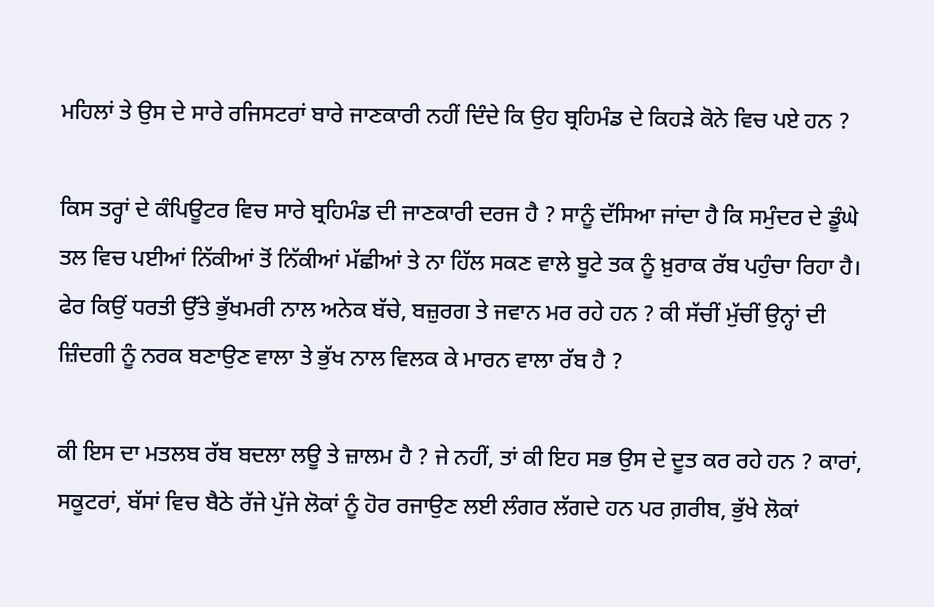ਮਹਿਲਾਂ ਤੇ ਉਸ ਦੇ ਸਾਰੇ ਰਜਿਸਟਰਾਂ ਬਾਰੇ ਜਾਣਕਾਰੀ ਨਹੀਂ ਦਿੰਦੇ ਕਿ ਉਹ ਬ੍ਰਹਿਮੰਡ ਦੇ ਕਿਹੜੇ ਕੋਨੇ ਵਿਚ ਪਏ ਹਨ ?

ਕਿਸ ਤਰ੍ਹਾਂ ਦੇ ਕੰਪਿਊਟਰ ਵਿਚ ਸਾਰੇ ਬ੍ਰਹਿਮੰਡ ਦੀ ਜਾਣਕਾਰੀ ਦਰਜ ਹੈ ? ਸਾਨੂੰ ਦੱਸਿਆ ਜਾਂਦਾ ਹੈ ਕਿ ਸਮੁੰਦਰ ਦੇ ਡੂੰਘੇ ਤਲ ਵਿਚ ਪਈਆਂ ਨਿੱਕੀਆਂ ਤੋਂ ਨਿੱਕੀਆਂ ਮੱਛੀਆਂ ਤੇ ਨਾ ਹਿੱਲ ਸਕਣ ਵਾਲੇ ਬੂਟੇ ਤਕ ਨੂੰ ਖ਼ੁਰਾਕ ਰੱਬ ਪਹੁੰਚਾ ਰਿਹਾ ਹੈ। ਫੇਰ ਕਿਉਂ ਧਰਤੀ ਉੱਤੇ ਭੁੱਖਮਰੀ ਨਾਲ ਅਨੇਕ ਬੱਚੇ, ਬਜ਼ੁਰਗ ਤੇ ਜਵਾਨ ਮਰ ਰਹੇ ਹਨ ? ਕੀ ਸੱਚੀਂ ਮੁੱਚੀਂ ਉਨ੍ਹਾਂ ਦੀ ਜ਼ਿੰਦਗੀ ਨੂੰ ਨਰਕ ਬਣਾਉਣ ਵਾਲਾ ਤੇ ਭੁੱਖ ਨਾਲ ਵਿਲਕ ਕੇ ਮਾਰਨ ਵਾਲਾ ਰੱਬ ਹੈ ?

ਕੀ ਇਸ ਦਾ ਮਤਲਬ ਰੱਬ ਬਦਲਾ ਲਊ ਤੇ ਜ਼ਾਲਮ ਹੈ ? ਜੇ ਨਹੀਂ, ਤਾਂ ਕੀ ਇਹ ਸਭ ਉਸ ਦੇ ਦੂਤ ਕਰ ਰਹੇ ਹਨ ? ਕਾਰਾਂ, ਸਕੂਟਰਾਂ, ਬੱਸਾਂ ਵਿਚ ਬੈਠੇ ਰੱਜੇ ਪੁੱਜੇ ਲੋਕਾਂ ਨੂੰ ਹੋਰ ਰਜਾਉਣ ਲਈ ਲੰਗਰ ਲੱਗਦੇ ਹਨ ਪਰ ਗ਼ਰੀਬ, ਭੁੱਖੇ ਲੋਕਾਂ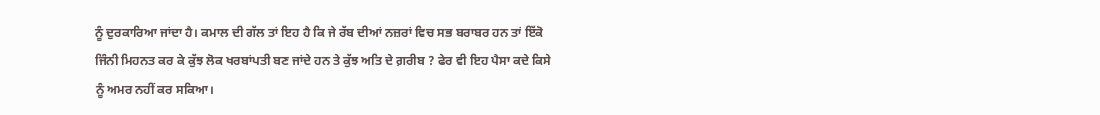ਨੂੰ ਦੁਰਕਾਰਿਆ ਜਾਂਦਾ ਹੈ। ਕਮਾਲ ਦੀ ਗੱਲ ਤਾਂ ਇਹ ਹੈ ਕਿ ਜੇ ਰੱਬ ਦੀਆਂ ਨਜ਼ਰਾਂ ਵਿਚ ਸਭ ਬਰਾਬਰ ਹਨ ਤਾਂ ਇੱਕੋ ਜਿੰਨੀ ਮਿਹਨਤ ਕਰ ਕੇ ਕੁੱਝ ਲੋਕ ਖਰਬਾਂਪਤੀ ਬਣ ਜਾਂਦੇ ਹਨ ਤੇ ਕੁੱਝ ਅਤਿ ਦੇ ਗ਼ਰੀਬ ? ਫੇਰ ਵੀ ਇਹ ਪੈਸਾ ਕਦੇ ਕਿਸੇ ਨੂੰ ਅਮਰ ਨਹੀਂ ਕਰ ਸਕਿਆ।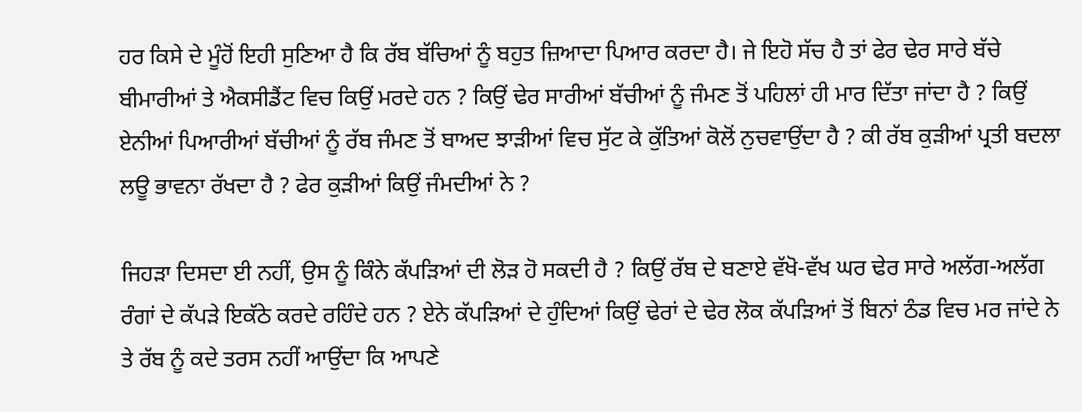ਹਰ ਕਿਸੇ ਦੇ ਮੂੰਹੋਂ ਇਹੀ ਸੁਣਿਆ ਹੈ ਕਿ ਰੱਬ ਬੱਚਿਆਂ ਨੂੰ ਬਹੁਤ ਜ਼ਿਆਦਾ ਪਿਆਰ ਕਰਦਾ ਹੈ। ਜੇ ਇਹੋ ਸੱਚ ਹੈ ਤਾਂ ਫੇਰ ਢੇਰ ਸਾਰੇ ਬੱਚੇ ਬੀਮਾਰੀਆਂ ਤੇ ਐਕਸੀਡੈਂਟ ਵਿਚ ਕਿਉਂ ਮਰਦੇ ਹਨ ? ਕਿਉਂ ਢੇਰ ਸਾਰੀਆਂ ਬੱਚੀਆਂ ਨੂੰ ਜੰਮਣ ਤੋਂ ਪਹਿਲਾਂ ਹੀ ਮਾਰ ਦਿੱਤਾ ਜਾਂਦਾ ਹੈ ? ਕਿਉਂ ਏਨੀਆਂ ਪਿਆਰੀਆਂ ਬੱਚੀਆਂ ਨੂੰ ਰੱਬ ਜੰਮਣ ਤੋਂ ਬਾਅਦ ਝਾੜੀਆਂ ਵਿਚ ਸੁੱਟ ਕੇ ਕੁੱਤਿਆਂ ਕੋਲੋਂ ਨੁਚਵਾਉਂਦਾ ਹੈ ? ਕੀ ਰੱਬ ਕੁੜੀਆਂ ਪ੍ਰਤੀ ਬਦਲਾ ਲਊ ਭਾਵਨਾ ਰੱਖਦਾ ਹੈ ? ਫੇਰ ਕੁੜੀਆਂ ਕਿਉਂ ਜੰਮਦੀਆਂ ਨੇ ?

ਜਿਹੜਾ ਦਿਸਦਾ ਈ ਨਹੀਂ, ਉਸ ਨੂੰ ਕਿੰਨੇ ਕੱਪੜਿਆਂ ਦੀ ਲੋੜ ਹੋ ਸਕਦੀ ਹੈ ? ਕਿਉਂ ਰੱਬ ਦੇ ਬਣਾਏ ਵੱਖੋ-ਵੱਖ ਘਰ ਢੇਰ ਸਾਰੇ ਅਲੱਗ-ਅਲੱਗ ਰੰਗਾਂ ਦੇ ਕੱਪੜੇ ਇਕੱਠੇ ਕਰਦੇ ਰਹਿੰਦੇ ਹਨ ? ਏਨੇ ਕੱਪੜਿਆਂ ਦੇ ਹੁੰਦਿਆਂ ਕਿਉਂ ਢੇਰਾਂ ਦੇ ਢੇਰ ਲੋਕ ਕੱਪੜਿਆਂ ਤੋਂ ਬਿਨਾਂ ਠੰਡ ਵਿਚ ਮਰ ਜਾਂਦੇ ਨੇ ਤੇ ਰੱਬ ਨੂੰ ਕਦੇ ਤਰਸ ਨਹੀਂ ਆਉਂਦਾ ਕਿ ਆਪਣੇ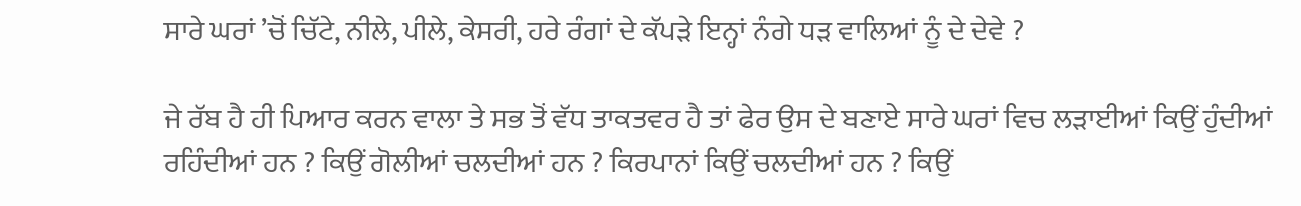ਸਾਰੇ ਘਰਾਂ ’ਚੋਂ ਚਿੱਟੇ, ਨੀਲੇ, ਪੀਲੇ, ਕੇਸਰੀ, ਹਰੇ ਰੰਗਾਂ ਦੇ ਕੱਪੜੇ ਇਨ੍ਹਾਂ ਨੰਗੇ ਧੜ ਵਾਲਿਆਂ ਨੂੰ ਦੇ ਦੇਵੇ ?

ਜੇ ਰੱਬ ਹੈ ਹੀ ਪਿਆਰ ਕਰਨ ਵਾਲਾ ਤੇ ਸਭ ਤੋਂ ਵੱਧ ਤਾਕਤਵਰ ਹੈ ਤਾਂ ਫੇਰ ਉਸ ਦੇ ਬਣਾਏ ਸਾਰੇ ਘਰਾਂ ਵਿਚ ਲੜਾਈਆਂ ਕਿਉਂ ਹੁੰਦੀਆਂ ਰਹਿੰਦੀਆਂ ਹਨ ? ਕਿਉਂ ਗੋਲੀਆਂ ਚਲਦੀਆਂ ਹਨ ? ਕਿਰਪਾਨਾਂ ਕਿਉਂ ਚਲਦੀਆਂ ਹਨ ? ਕਿਉਂ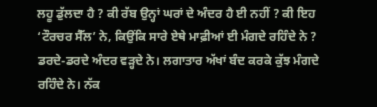ਲਹੂ ਡੁੱਲਦਾ ਹੈ ? ਕੀ ਰੱਬ ਉਨ੍ਹਾਂ ਘਰਾਂ ਦੇ ਅੰਦਰ ਹੈ ਈ ਨਹੀਂ ? ਕੀ ਇਹ ‘ਟੌਰਚਰ ਸੈੱਲ’ ਨੇ, ਕਿਉਂਕਿ ਸਾਰੇ ਏਥੇ ਮਾਫ਼ੀਆਂ ਈ ਮੰਗਦੇ ਰਹਿੰਦੇ ਨੇ ? ਡਰਦੇ-ਡਰਦੇ ਅੰਦਰ ਵੜ੍ਹਦੇ ਨੇ। ਲਗਾਤਾਰ ਅੱਖਾਂ ਬੰਦ ਕਰਕੇ ਕੁੱਝ ਮੰਗਦੇ ਰਹਿੰਦੇ ਨੇ। ਨੱਕ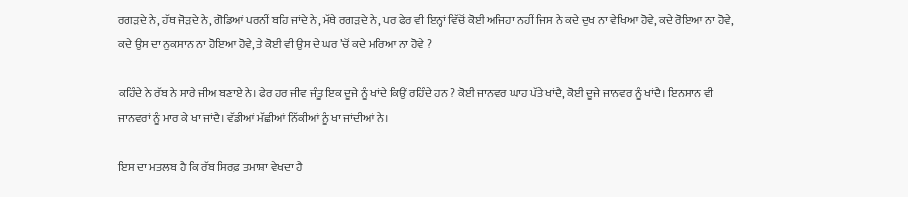ਰਗੜਦੇ ਨੇ, ਹੱਥ ਜੋੜਦੇ ਨੇ, ਗੋਡਿਆਂ ਪਰਨੀਂ ਬਹਿ ਜਾਂਦੇ ਨੇ, ਮੱਥੇ ਰਗੜਦੇ ਨੇ, ਪਰ ਫੇਰ ਵੀ ਇਨ੍ਹਾਂ ਵਿੱਚੋਂ ਕੋਈ ਅਜਿਹਾ ਨਹੀਂ ਜਿਸ ਨੇ ਕਦੇ ਦੁਖ ਨਾ ਵੇਖਿਆ ਹੋਵੇ, ਕਦੇ ਰੋਇਆ ਨਾ ਹੋਵੇ, ਕਦੇ ਉਸ ਦਾ ਨੁਕਸਾਨ ਨਾ ਹੋਇਆ ਹੋਵੇ, ਤੇ ਕੋਈ ਵੀ ਉਸ ਦੇ ਘਰ ’ਚੋਂ ਕਦੇ ਮਰਿਆ ਨਾ ਹੋਵੇ ?

ਕਹਿੰਦੇ ਨੇ ਰੱਬ ਨੇ ਸਾਰੇ ਜੀਅ ਬਣਾਏ ਨੇ। ਫੇਰ ਹਰ ਜੀਵ ਜੰਤੂ ਇਕ ਦੂਜੇ ਨੂੰ ਖਾਂਦੇ ਕਿਉਂ ਰਹਿੰਦੇ ਹਨ ? ਕੋਈ ਜਾਨਵਰ ਘਾਹ ਪੱਤੇ ਖਾਂਦੈ, ਕੋਈ ਦੂਜੇ ਜਾਨਵਰ ਨੂੰ ਖਾਂਦੈ। ਇਨਸਾਨ ਵੀ ਜਾਨਵਰਾਂ ਨੂੰ ਮਾਰ ਕੇ ਖਾ ਜਾਂਦੈ। ਵੱਡੀਆਂ ਮੱਛੀਆਂ ਨਿੱਕੀਆਂ ਨੂੰ ਖਾ ਜਾਂਦੀਆਂ ਨੇ।

ਇਸ ਦਾ ਮਤਲਬ ਹੈ ਕਿ ਰੱਬ ਸਿਰਫ਼ ਤਮਾਸ਼ਾ ਵੇਖਦਾ ਹੈ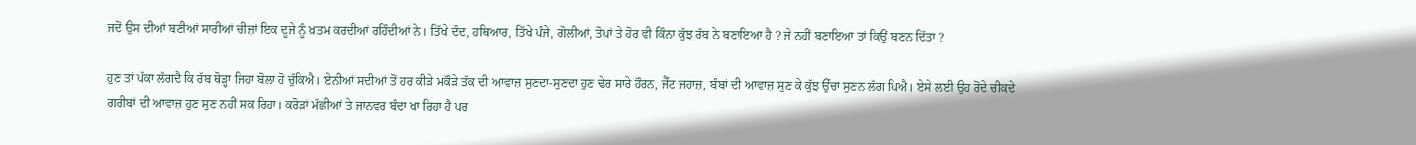ਜਦੋਂ ਉਸ ਦੀਆਂ ਬਣੀਆਂ ਸਾਰੀਆਂ ਚੀਜ਼ਾਂ ਇਕ ਦੂਜੇ ਨੂੰ ਖ਼ਤਮ ਕਰਦੀਆਂ ਰਹਿੰਦੀਆਂ ਨੇ। ਤਿੱਖੇ ਦੰਦ, ਹਥਿਆਰ, ਤਿੱਖੇ ਪੰਜੇ, ਗੋਲੀਆਂ, ਤੋਪਾਂ ਤੇ ਹੋਰ ਵੀ ਕਿੰਨਾ ਕੁੱਝ ਰੱਬ ਨੇ ਬਣਾਇਆ ਹੈ ? ਜੇ ਨਹੀਂ ਬਣਾਇਆ ਤਾਂ ਕਿਉਂ ਬਣਨ ਦਿੱਤਾ ?

ਹੁਣ ਤਾਂ ਪੱਕਾ ਲੱਗਦੈ ਕਿ ਰੱਬ ਥੋੜ੍ਹਾ ਜਿਹਾ ਬੋਲਾ ਹੋ ਚੁੱਕਿਐ। ਏਨੀਆਂ ਸਦੀਆਂ ਤੋਂ ਹਰ ਕੀੜੇ ਮਕੌੜੇ ਤੱਕ ਦੀ ਆਵਾਜ਼ ਸੁਣਦਾ-ਸੁਣਦਾ ਹੁਣ ਢੇਰ ਸਾਰੇ ਹੌਰਨ, ਜੈੱਟ ਜਹਾਜ਼, ਬੰਬਾਂ ਦੀ ਆਵਾਜ਼ ਸੁਣ ਕੇ ਕੁੱਝ ਉੱਚਾ ਸੁਣਨ ਲੱਗ ਪਿਐ। ਏਸੇ ਲਈ ਉਹ ਰੋਂਦੇ ਚੀਕਦੇ ਗਰੀਬਾਂ ਦੀ ਆਵਾਜ਼ ਹੁਣ ਸੁਣ ਨਹੀਂ ਸਕ ਰਿਹਾ। ਕਰੋੜਾਂ ਮੱਛੀਆਂ ਤੇ ਜਾਨਵਰ ਬੰਦਾ ਖਾ ਰਿਹਾ ਹੈ ਪਰ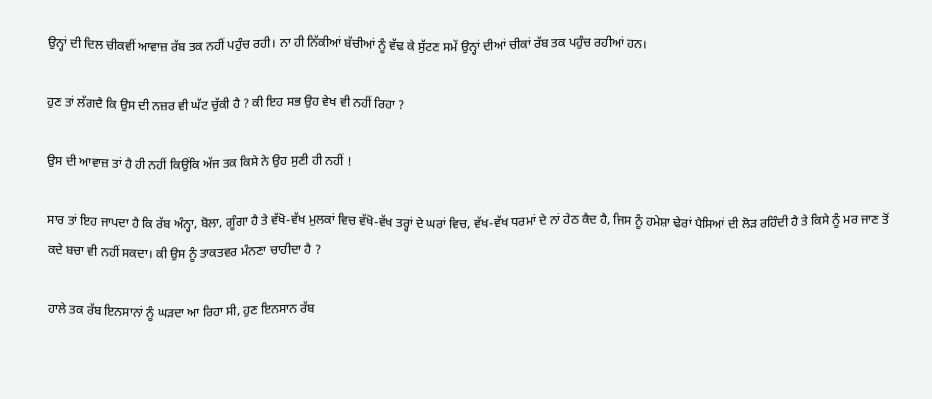ਉਨ੍ਹਾਂ ਦੀ ਦਿਲ ਚੀਕਵੀਂ ਆਵਾਜ਼ ਰੱਬ ਤਕ ਨਹੀਂ ਪਹੁੰਚ ਰਹੀ। ਨਾ ਹੀ ਨਿੱਕੀਆਂ ਬੱਚੀਆਂ ਨੂੰ ਵੱਢ ਕੇ ਸੁੱਟਣ ਸਮੇਂ ਉਨ੍ਹਾਂ ਦੀਆਂ ਚੀਕਾਂ ਰੱਬ ਤਕ ਪਹੁੰਚ ਰਹੀਆਂ ਹਨ।

ਹੁਣ ਤਾਂ ਲੱਗਦੈ ਕਿ ਉਸ ਦੀ ਨਜ਼ਰ ਵੀ ਘੱਟ ਚੁੱਕੀ ਹੈ ? ਕੀ ਇਹ ਸਭ ਉਹ ਵੇਖ ਵੀ ਨਹੀਂ ਰਿਹਾ ?

ਉਸ ਦੀ ਆਵਾਜ਼ ਤਾਂ ਹੈ ਹੀ ਨਹੀਂ ਕਿਉਂਕਿ ਅੱਜ ਤਕ ਕਿਸੇ ਨੇ ਉਹ ਸੁਣੀ ਹੀ ਨਹੀਂ !

ਸਾਰ ਤਾਂ ਇਹ ਜਾਪਦਾ ਹੈ ਕਿ ਰੱਬ ਅੰਨ੍ਹਾ, ਬੋਲਾ, ਗੂੰਗਾ ਹੈ ਤੇ ਵੱਖੋ-ਵੱਖ ਮੁਲਕਾਂ ਵਿਚ ਵੱਖੋ-ਵੱਖ ਤਰ੍ਹਾਂ ਦੇ ਘਰਾਂ ਵਿਚ, ਵੱਖ-ਵੱਖ ਧਰਮਾਂ ਦੇ ਨਾਂ ਹੇਠ ਕੈਦ ਹੈ, ਜਿਸ ਨੂੰ ਹਮੇਸ਼ਾ ਢੇਰਾਂ ਪੈਸਿਆਂ ਦੀ ਲੋੜ ਰਹਿੰਦੀ ਹੈ ਤੇ ਕਿਸੇ ਨੂੰ ਮਰ ਜਾਣ ਤੋਂ ਕਦੇ ਬਚਾ ਵੀ ਨਹੀਂ ਸਕਦਾ। ਕੀ ਉਸ ਨੂੰ ਤਾਕਤਵਰ ਮੰਨਣਾ ਚਾਹੀਦਾ ਹੈ ?

ਹਾਲੇ ਤਕ ਰੱਬ ਇਨਸਾਨਾਂ ਨੂੰ ਘੜਦਾ ਆ ਰਿਹਾ ਸੀ, ਹੁਣ ਇਨਸਾਨ ਰੱਬ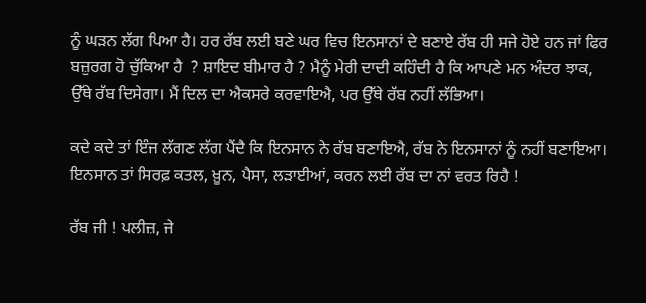ਨੂੰ ਘੜਨ ਲੱਗ ਪਿਆ ਹੈ। ਹਰ ਰੱਬ ਲਈ ਬਣੇ ਘਰ ਵਿਚ ਇਨਸਾਨਾਂ ਦੇ ਬਣਾਏ ਰੱਬ ਹੀ ਸਜੇ ਹੋਏ ਹਨ ਜਾਂ ਫਿਰ ਬਜ਼ੁਰਗ ਹੋ ਚੁੱਕਿਆ ਹੈ  ? ਸ਼ਾਇਦ ਬੀਮਾਰ ਹੈ ? ਮੈਨੂੰ ਮੇਰੀ ਦਾਦੀ ਕਹਿੰਦੀ ਹੈ ਕਿ ਆਪਣੇ ਮਨ ਅੰਦਰ ਝਾਕ, ਉੱਥੇ ਰੱਬ ਦਿਸੇਗਾ। ਮੈਂ ਦਿਲ ਦਾ ਐਕਸਰੇ ਕਰਵਾਇਐ, ਪਰ ਉੱਥੇ ਰੱਬ ਨਹੀਂ ਲੱਭਿਆ।

ਕਦੇ ਕਦੇ ਤਾਂ ਇੰਜ ਲੱਗਣ ਲੱਗ ਪੈਂਦੈ ਕਿ ਇਨਸਾਨ ਨੇ ਰੱਬ ਬਣਾਇਐ, ਰੱਬ ਨੇ ਇਨਸਾਨਾਂ ਨੂੰ ਨਹੀਂ ਬਣਾਇਆ। ਇਨਸਾਨ ਤਾਂ ਸਿਰਫ਼ ਕਤਲ, ਖ਼ੂਨ, ਪੈਸਾ, ਲੜਾਈਆਂ, ਕਰਨ ਲਈ ਰੱਬ ਦਾ ਨਾਂ ਵਰਤ ਰਿਹੈ !

ਰੱਬ ਜੀ ! ਪਲੀਜ਼, ਜੇ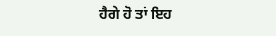ਹੈਗੇ ਹੋ ਤਾਂ ਇਹ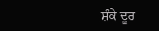ਸ਼ੰਕੇ ਦੂਰ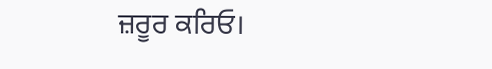ਜ਼ਰੂਰ ਕਰਿਓ।